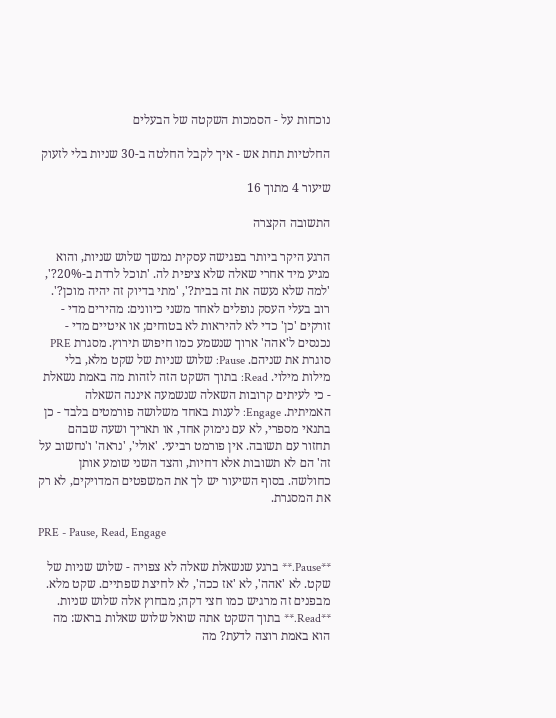נוכחות על - הסמכות השקטה של הבעלים

החלטיות תחת אש - איך לקבל החלטה ב-30 שניות בלי לזעוק

שיעור 4 מתוך 16

התשובה הקצרה

הרגע היקר ביותר בפגישה עסקית נמשך שלוש שניות, והוא מגיע מיד אחרי שאלה שלא ציפית לה. 'תוכל לרדת ב-20%?', 'למה שלא נעשה את זה בבית?', 'מתי בדיוק זה יהיה מוכן?'. רוב בעלי העסק נופלים לאחד משני כיוונים: מהירים מדי - זורקים 'כן' כדי לא להיראות לא בטוחים; או איטיים מדי - נכנסים ל'אהה' ארוך שנשמע כמו חיפוש תירוץ. מסגרת PRE סוגרת את שניהם. Pause: שלוש שניות של שקט מלא, בלי מילות מילוי. Read: בתוך השקט הזה לזהות מה באמת נשאלת - כי לעיתים קרובות השאלה שנשמעה איננה השאלה האמיתית. Engage: לענות באחד משלושה פורמטים בלבד - כן בתנאי מספרי, לא עם נימוק אחד, או תאריך ושעה שבהם תחזור עם תשובה. אין פורמט רביעי. 'אולי', 'נראה' ו'נחשוב על זה' הם לא תשובות אלא דחיות, והצד השני שומע אותן כחולשה. בסוף השיעור יש לך את המשפטים המדויקים, לא רק את המסגרת.

PRE - Pause, Read, Engage

**Pause.** ברגע שנשאלת שאלה לא צפויה - שלוש שניות של שקט. לא 'אהה', לא 'אז ככה', לא לחיצת שפתיים. שקט מלא. מבפנים זה מרגיש כמו חצי דקה; מבחוץ אלה שלוש שניות. **Read.** בתוך השקט אתה שואל שלוש שאלות בראש: מה הוא באמת רוצה לדעת? מה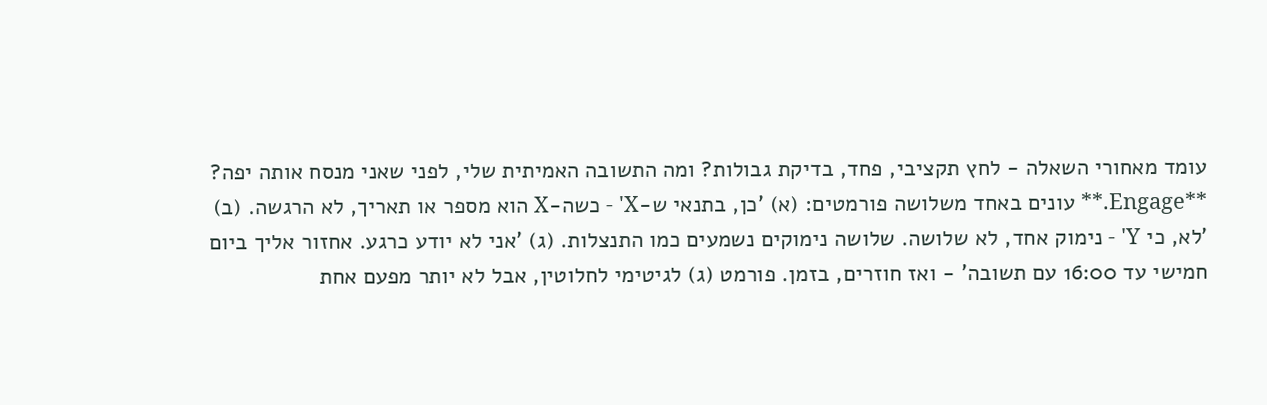עומד מאחורי השאלה - לחץ תקציבי, פחד, בדיקת גבולות? ומה התשובה האמיתית שלי, לפני שאני מנסח אותה יפה? **Engage.** עונים באחד משלושה פורמטים: (א) 'כן, בתנאי ש-X' - כשה-X הוא מספר או תאריך, לא הרגשה. (ב) 'לא, כי Y' - נימוק אחד, לא שלושה. שלושה נימוקים נשמעים כמו התנצלות. (ג) 'אני לא יודע כרגע. אחזור אליך ביום חמישי עד 16:00 עם תשובה' - ואז חוזרים, בזמן. פורמט (ג) לגיטימי לחלוטין, אבל לא יותר מפעם אחת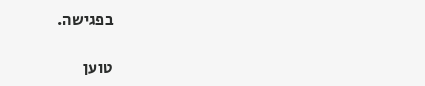בפגישה.

טוען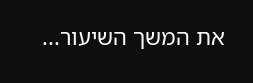את המשך השיעור...